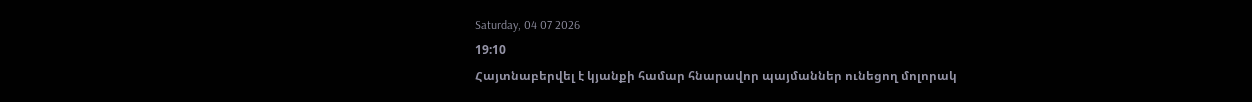Saturday, 04 07 2026
19:10
Հայտնաբերվել է կյանքի համար հնարավոր պայմաններ ունեցող մոլորակ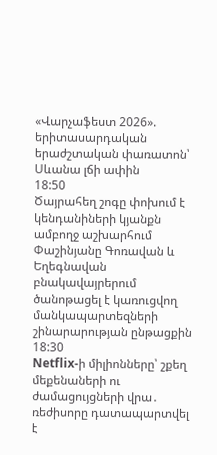«Վարչաֆեստ 2026». երիտասարդական երաժշտական փառատոն՝ Սևանա լճի ափին
18:50
Ծայրահեղ շոգը փոխում է կենդանիների կյանքն ամբողջ աշխարհում
Փաշինյանը Գոռավան և Եղեգնավան բնակավայրերում ծանոթացել է կառուցվող մանկապարտեզների շինարարության ընթացքին
18:30
Netflix-ի միլիոնները՝ շքեղ մեքենաների ու ժամացույցների վրա․ ռեժիսորը դատապարտվել է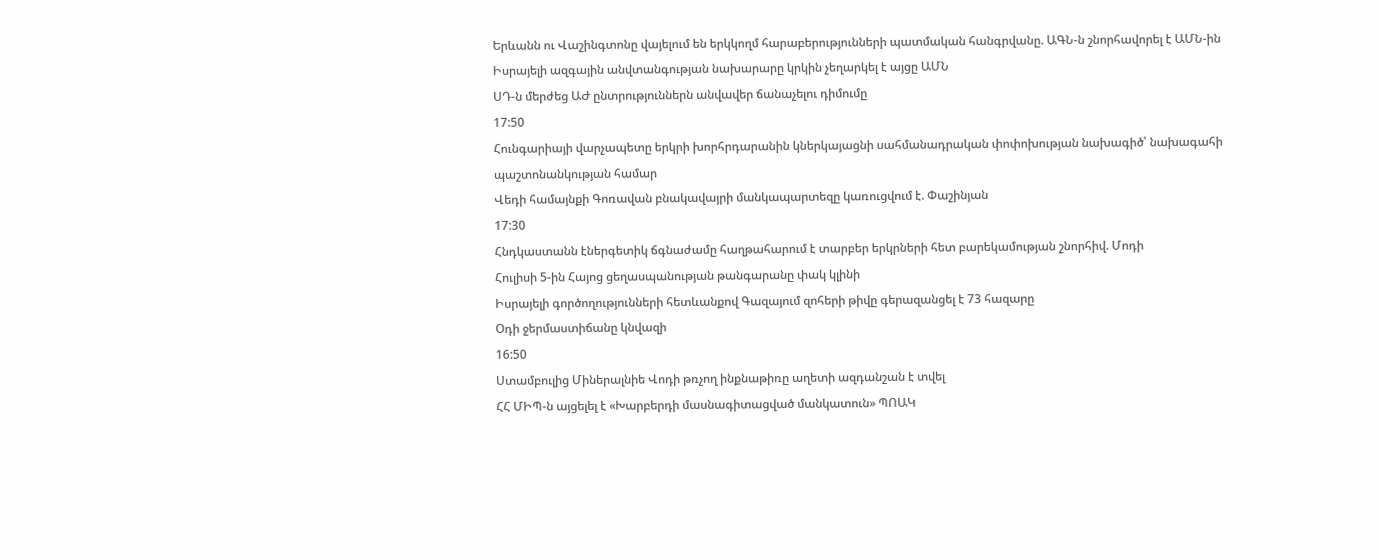Երևանն ու Վաշինգտոնը վայելում են երկկողմ հարաբերությունների պատմական հանգրվանը. ԱԳՆ-ն շնորհավորել է ԱՄՆ-ին
Իսրայելի ազգային անվտանգության նախարարը կրկին չեղարկել է այցը ԱՄՆ
ՍԴ-ն մերժեց ԱԺ ընտրություններն անվավեր ճանաչելու դիմումը
17:50
Հունգարիայի վարչապետը երկրի խորհրդարանին կներկայացնի սահմանադրական փոփոխության նախագիծ՝ նախագահի պաշտոնանկության համար
Վեդի համայնքի Գոռավան բնակավայրի մանկապարտեզը կառուցվում է. Փաշինյան
17:30
Հնդկաստանն էներգետիկ ճգնաժամը հաղթահարում է տարբեր երկրների հետ բարեկամության շնորհիվ. Մոդի
Հուլիսի 5-ին Հայոց ցեղասպանության թանգարանը փակ կլինի
Իսրայելի գործողությունների հետևանքով Գազայում զոհերի թիվը գերազանցել է 73 հազարը
Օդի ջերմաստիճանը կնվազի
16:50
Ստամբուլից Միներալնիե Վոդի թռչող ինքնաթիռը աղետի ազդանշան է տվել
ՀՀ ՄԻՊ-ն այցելել է «Խարբերդի մասնագիտացված մանկատուն» ՊՈԱԿ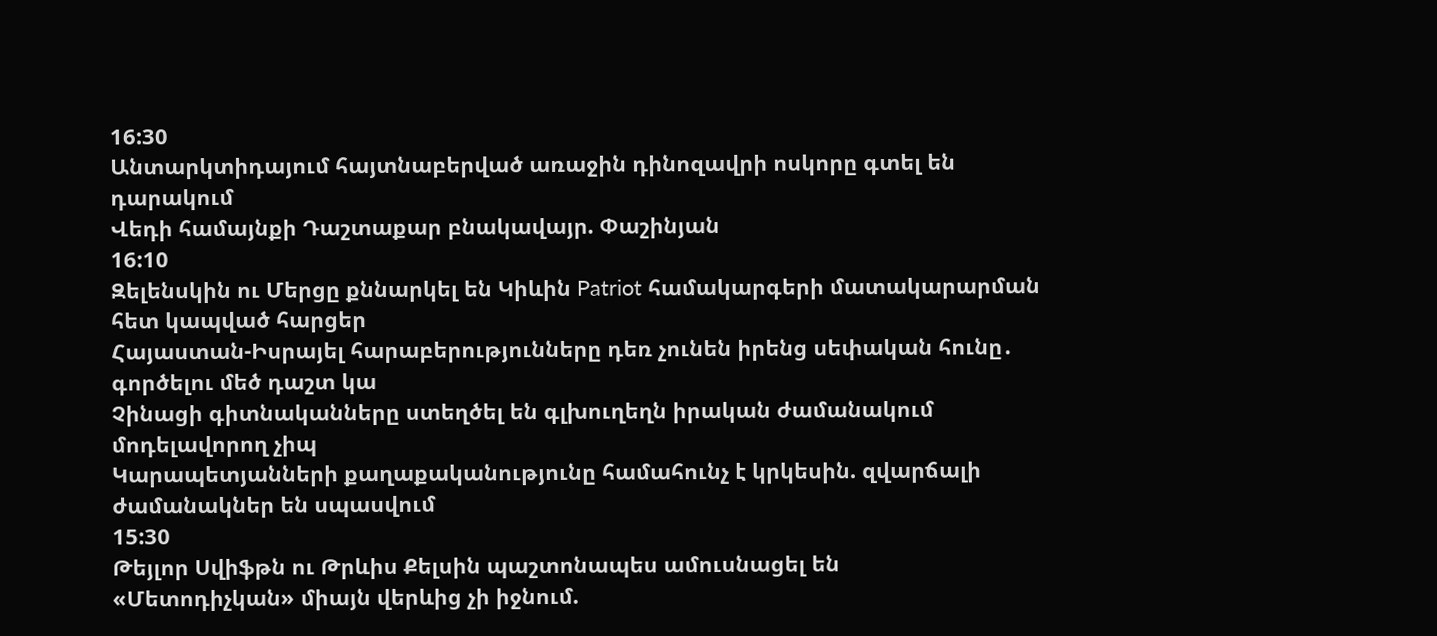16:30
Անտարկտիդայում հայտնաբերված առաջին դինոզավրի ոսկորը գտել են դարակում
Վեդի համայնքի Դաշտաքար բնակավայր. Փաշինյան
16:10
Զելենսկին ու Մերցը քննարկել են Կիևին Patriot համակարգերի մատակարարման հետ կապված հարցեր
Հայաստան-Իսրայել հարաբերությունները դեռ չունեն իրենց սեփական հունը․ գործելու մեծ դաշտ կա
Չինացի գիտնականները ստեղծել են գլխուղեղն իրական ժամանակում մոդելավորող չիպ
Կարապետյանների քաղաքականությունը համահունչ է կրկեսին. զվարճալի ժամանակներ են սպասվում
15:30
Թեյլոր Սվիֆթն ու Թրևիս Քելսին պաշտոնապես ամուսնացել են
«Մետոդիչկան» միայն վերևից չի իջնում.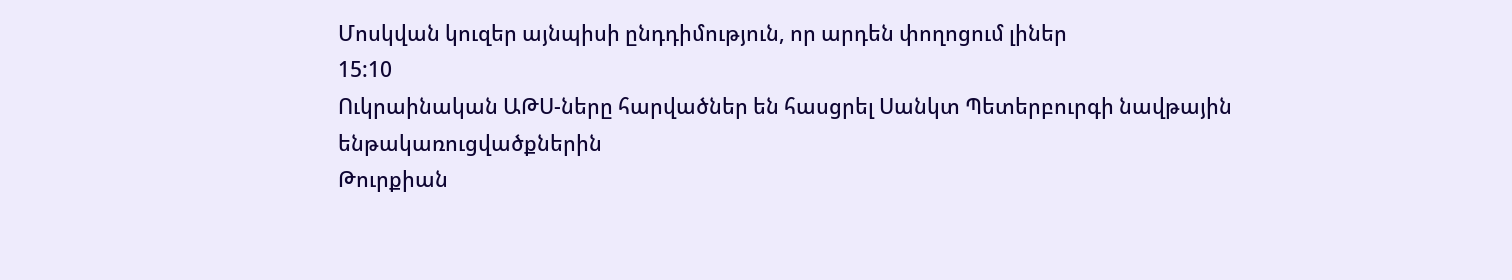Մոսկվան կուզեր այնպիսի ընդդիմություն, որ արդեն փողոցում լիներ
15:10
Ուկրաինական ԱԹՍ-ները հարվածներ են հասցրել Սանկտ Պետերբուրգի նավթային ենթակառուցվածքներին
Թուրքիան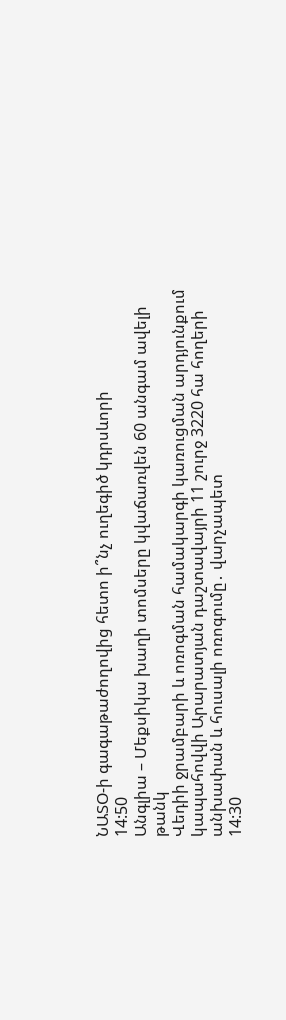ՆԱՏՕ-ի գագաթաժողովից հետո ի՞նչ ուղեգիծ կդրսևորի
14:50
Անգլիա – Մեքսիկա խաղի տոմսերը կվաճառվեն 60 անգամ ավելի թանկ
Վեդիի ջրամբարի և ոռոգման համակարգի կառուցման արդյունքում կապահովվի Արարատյան դաշտավայրի 11 շուրջ 3220 հա հողերի անխափան և հուսալի ոռոգումը․ վարչապետ
14:30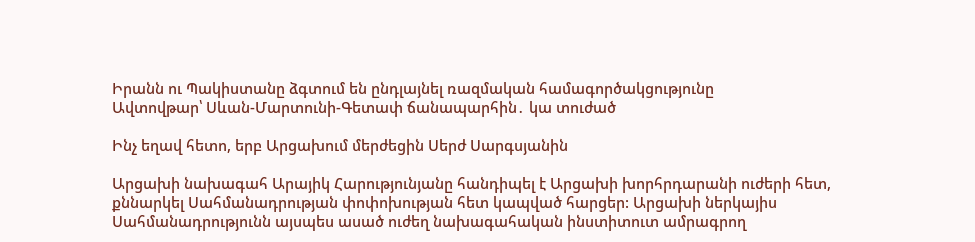Իրանն ու Պակիստանը ձգտում են ընդլայնել ռազմական համագործակցությունը
Ավտովթար՝ Սևան-Մարտունի-Գետափ ճանապարհին․ կա տուժած

Ինչ եղավ հետո, երբ Արցախում մերժեցին Սերժ Սարգսյանին

Արցախի նախագահ Արայիկ Հարությունյանը հանդիպել է Արցախի խորհրդարանի ուժերի հետ, քննարկել Սահմանադրության փոփոխության հետ կապված հարցեր: Արցախի ներկայիս Սահմանադրությունն այսպես ասած ուժեղ նախագահական ինստիտուտ ամրագրող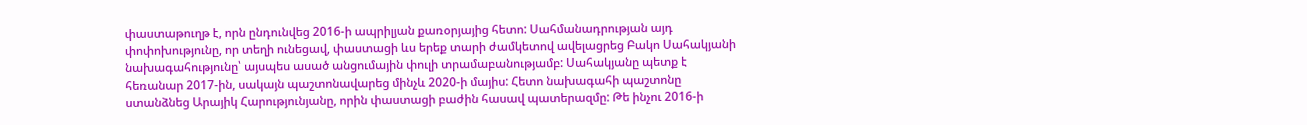փաստաթուղթ է, որն ընդունվեց 2016-ի ապրիլյան քառօրյայից հետո: Սահմանադրության այդ փոփոխությունը, որ տեղի ունեցավ, փաստացի ևս երեք տարի ժամկետով ավելացրեց Բակո Սահակյանի նախագահությունը՝ այսպես ասած անցումային փուլի տրամաբանությամբ: Սահակյանը պետք է հեռանար 2017-ին, սակայն պաշտոնավարեց մինչև 2020-ի մայիս: Հետո նախագահի պաշտոնը ստանձնեց Արայիկ Հարությունյանը, որին փաստացի բաժին հասավ պատերազմը: Թե ինչու 2016-ի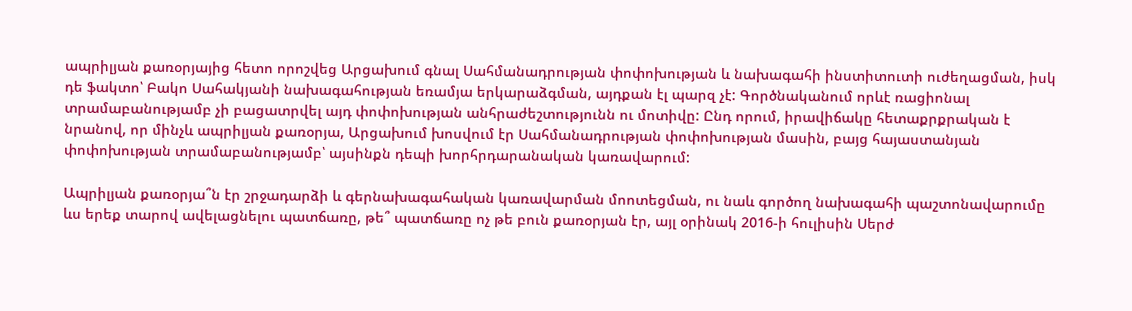ապրիլյան քառօրյայից հետո որոշվեց Արցախում գնալ Սահմանադրության փոփոխության և նախագահի ինստիտուտի ուժեղացման, իսկ դե ֆակտո՝ Բակո Սահակյանի նախագահության եռամյա երկարաձգման, այդքան էլ պարզ չէ: Գործնականում որևէ ռացիոնալ տրամաբանությամբ չի բացատրվել այդ փոփոխության անհրաժեշտությունն ու մոտիվը: Ընդ որում, իրավիճակը հետաքրքրական է նրանով, որ մինչև ապրիլյան քառօրյա, Արցախում խոսվում էր Սահմանադրության փոփոխության մասին, բայց հայաստանյան փոփոխության տրամաբանությամբ՝ այսինքն դեպի խորհրդարանական կառավարում:

Ապրիլյան քառօրյա՞ն էր շրջադարձի և գերնախագահական կառավարման մոոտեցման, ու նաև գործող նախագահի պաշտոնավարումը ևս երեք տարով ավելացնելու պատճառը, թե՞ պատճառը ոչ թե բուն քառօրյան էր, այլ օրինակ 2016-ի հուլիսին Սերժ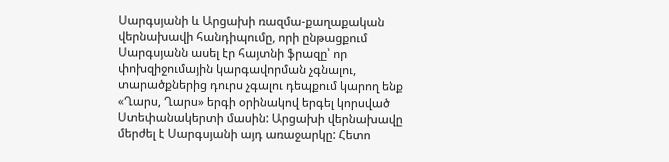Սարգսյանի և Արցախի ռազմա-քաղաքական վերնախավի հանդիպումը, որի ընթացքում Սարգսյանն ասել էր հայտնի ֆրազը՝ որ փոխզիջումային կարգավորման չգնալու, տարածքներից դուրս չգալու դեպքում կարող ենք «Ղարս, Ղարս» երգի օրինակով երգել կորսված Ստեփանակերտի մասին: Արցախի վերնախավը մերժել է Սարգսյանի այդ առաջարկը: Հետո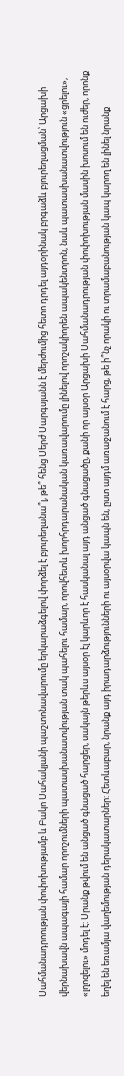Սահմանադրոության փոփոխությամբ և Բակո Սահակյանի պաշտոնավարումը երկարաձգելով փորձել է բյուրեղանա՞լ, թե՞ հենց Սերժ Սարգսյանն է մերժումից հետո դրդել այդօրինակ բրգաձև բյուրեղացման՝ Արցախի վերնախավն ապագայի համար որոշումների պատասխանատվության տակ պահելու համար, որովհետև խորհրդարանական կառավարումը լինելով որոշակիորեն ապակենտրոն, նաև պատասխանատվություն «ցրելու», «լղոզելու» մոդել է: Սրանք թվում են անցած գնացած հարցեր, սակայն թերևս այսօր էլ կարևոր է հասկանալ այդ անցած գնացածը, քանի որ այսօր Արցախի Սահմանադրության փոփոխության մասին խոսում են ուժեր, որոնք եղել են եռամյա վաղեմության դերակատարներ: Հետևաբար, նրանք այդ իրադարձությունների ու այսօրվա կապն են, ըստ այդմ առաջանում է հարց, թե ի՞նչ որակի ու տրամաբանության կապ կարող են լինել նրանք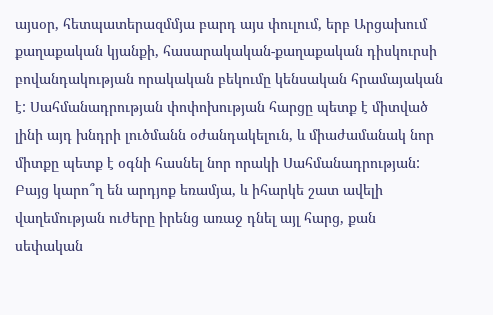այսօր, հետպատերազմմյա բարդ այս փուլում, երբ Արցախում քաղաքական կյանքի, հասարակական-քաղաքական դիսկուրսի բովանդակության որակական բեկումը կենսական հրամայական է: Սահմանադրության փոփոխության հարցը պետք է միտված լինի այդ խնդրի լուծմանն օժանդակելուն, և միաժամանակ նոր միտքը պետք է օգնի հասնել նոր որակի Սահմանադրության: Բայց կարո՞ղ են արդյոք եռամյա, և իհարկե շատ ավելի վաղեմության ուժերը իրենց առաջ դնել այլ հարց, քան սեփական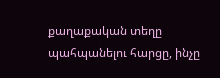քաղաքական տեղը պահպանելու հարցը, ինչը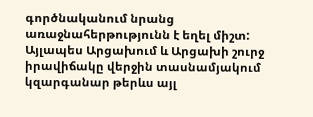գործնականում նրանց առաջնահերթությունն է եղել միշտ: Այլապես Արցախում և Արցախի շուրջ իրավիճակը վերջին տասնամյակում կզարգանար թերևս այլ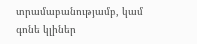տրամաբանությամբ, կամ գոնե կլիներ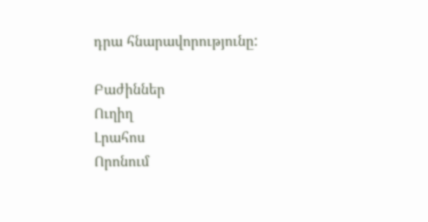դրա հնարավորությունը:

Բաժիններ
Ուղիղ
Լրահոս
Որոնում